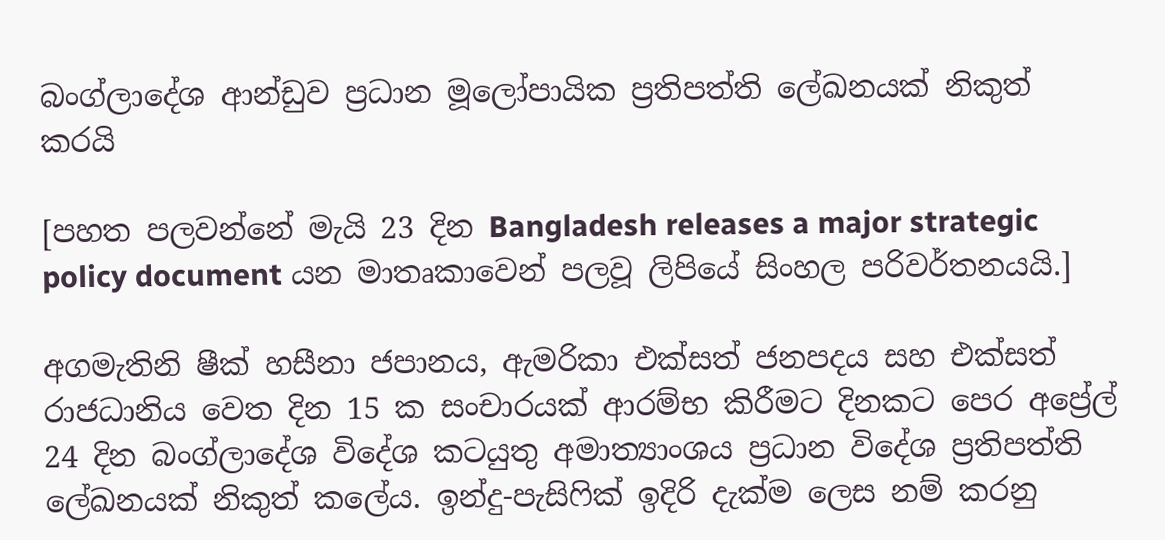බංග්ලාදේශ ආන්ඩුව ප්‍රධාන මූලෝපායික ප්‍රතිපත්ති ලේඛනයක් නිකුත් කරයි

[පහත පලවන්නේ මැයි 23 දින Bangladesh releases a major strategic policy document යන මාතෘකාවෙන් පලවූ ලිපියේ සිංහල පරිවර්තනයයි.]

අගමැතිනි ෂීක් හසීනා ජපානය, ඇමරිකා එක්සත් ජනපදය සහ එක්සත් රාජධානිය වෙත දින 15 ක සංචාරයක් ආරම්භ කිරීමට දිනකට පෙර අප්‍රේල් 24 දින බංග්ලාදේශ විදේශ කටයුතු අමාත්‍යාංශය ප්‍රධාන විදේශ ප්‍රතිපත්ති ලේඛනයක් නිකුත් කලේය. ඉන්දු-පැසිෆික් ඉදිරි දැක්ම ලෙස නම් කරනු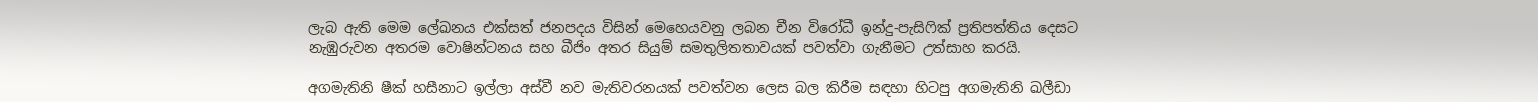ලැබ ඇති මෙම ලේඛනය එක්සත් ජනපදය විසින් මෙහෙයවනු ලබන චීන විරෝධී ඉන්දු-පැසිෆික් ප්‍රතිපත්තිය දෙසට නැඹුරුවන අතරම වොෂින්ටනය සහ බීජිං අතර සියුම් සමතුලිතතාවයක් පවත්වා ගැනීමට උත්සාහ කරයි.

අගමැතිනි ෂීක් හසීනාට ඉල්ලා අස්වී නව මැතිවරනයක් පවත්වන ලෙස බල කිරීම සඳහා හිටපු අගමැතිනි ඛලීඩා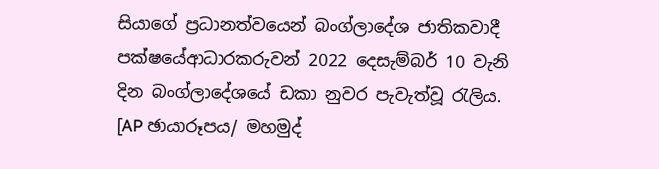සියාගේ ප්‍රධානත්වයෙන් බංග්ලාදේශ ජාතිකවාදී පක්ෂයේආධාරකරුවන් 2022 දෙසැම්බර් 10 වැනි දින බංග්ලාදේශයේ ඩකා නුවර පැවැත්වූ රැලිය. [AP ඡායාරූපය/ මහමුද්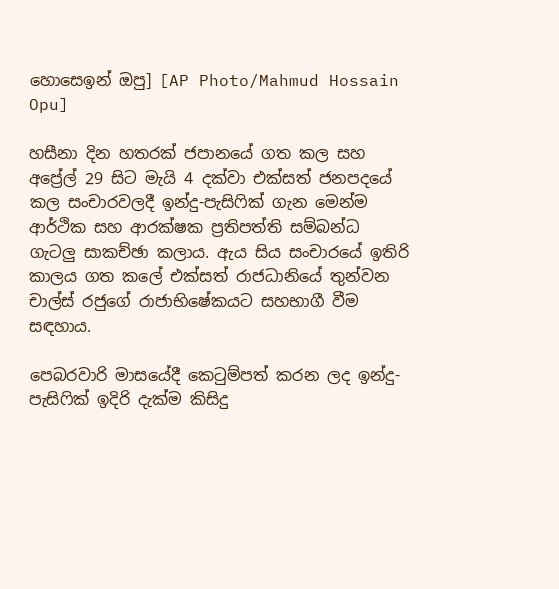හොසෙඉන් ඔපු] [AP Photo/Mahmud Hossain Opu]

හසීනා දින හතරක් ජපානයේ ගත කල සහ අප්‍රේල් 29 සිට මැයි 4 දක්වා එක්සත් ජනපදයේ කල සංචාරවලදී ඉන්දු-පැසිෆික් ගැන මෙන්ම ආර්ථික සහ ආරක්ෂක ප්‍රතිපත්ති සම්බන්ධ ගැටලු සාකච්ඡා කලාය. ඇය සිය සංචාරයේ ඉතිරි කාලය ගත කලේ එක්සත් රාජධානියේ තුන්වන චාල්ස් රජුගේ රාජාභිෂේකයට සහභාගී වීම සඳහාය.

පෙබරවාරි මාසයේදී කෙටුම්පත් කරන ලද ඉන්දු-පැසිෆික් ඉදිරි දැක්ම කිසිදු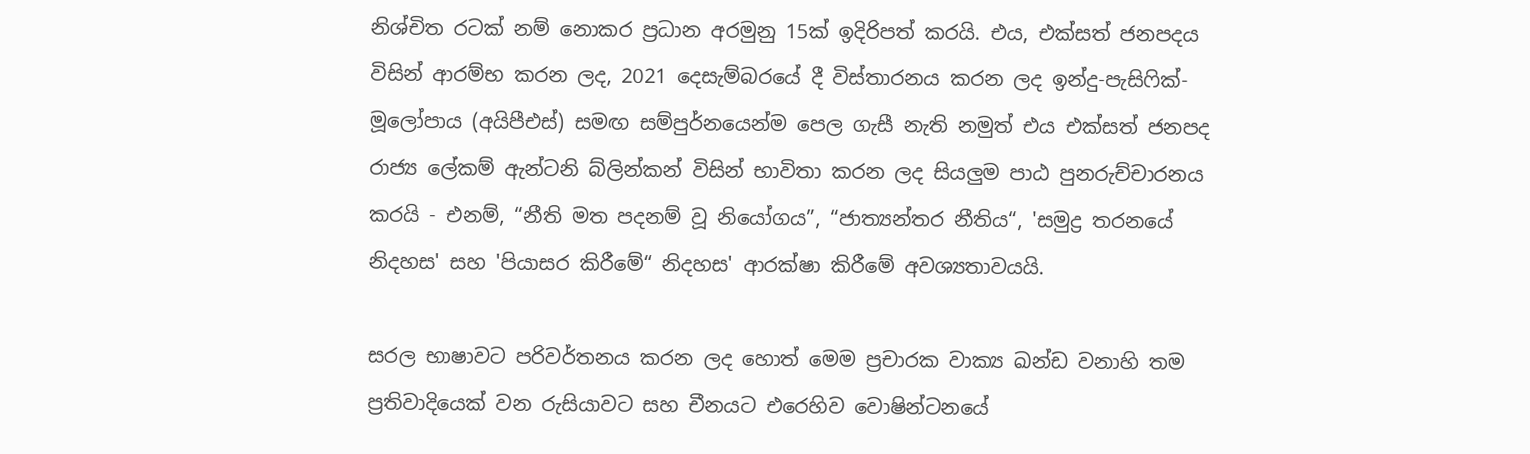නිශ්චිත රටක් නම් නොකර ප්‍රධාන අරමුනු 15ක් ඉදිරිපත් කරයි. එය, එක්සත් ජනපදය විසින් ආරම්භ කරන ලද, 2021 දෙසැම්බරයේ දී විස්තාරනය කරන ලද ඉන්දු-පැසිෆික්-මූලෝපාය (අයිපීඑස්) සමඟ සම්පුර්නයෙන්ම පෙල ගැසී නැති නමුත් එය එක්සත් ජනපද රාජ්‍ය ලේකම් ඇන්ටනි බ්ලින්කන් විසින් භාවිතා කරන ලද සියලුම පාඨ පුනරුච්චාරනය කරයි - එනම්, “නීති මත පදනම් වූ නියෝගය”, “ජාත්‍යන්තර නීතිය“, 'සමුද්‍ර තරනයේ නිදහස' සහ 'පියාසර කිරීමේ“ නිදහස' ආරක්ෂා කිරීමේ අවශ්‍යතාවයයි.

සරල භාෂාවට පරිවර්තනය කරන ලද හොත් මෙම ප්‍රචාරක වාක්‍ය ඛන්ඩ වනාහි තම ප්‍රතිවාදියෙක් වන රුසියාවට සහ චීනයට එරෙහිව වොෂින්ටනයේ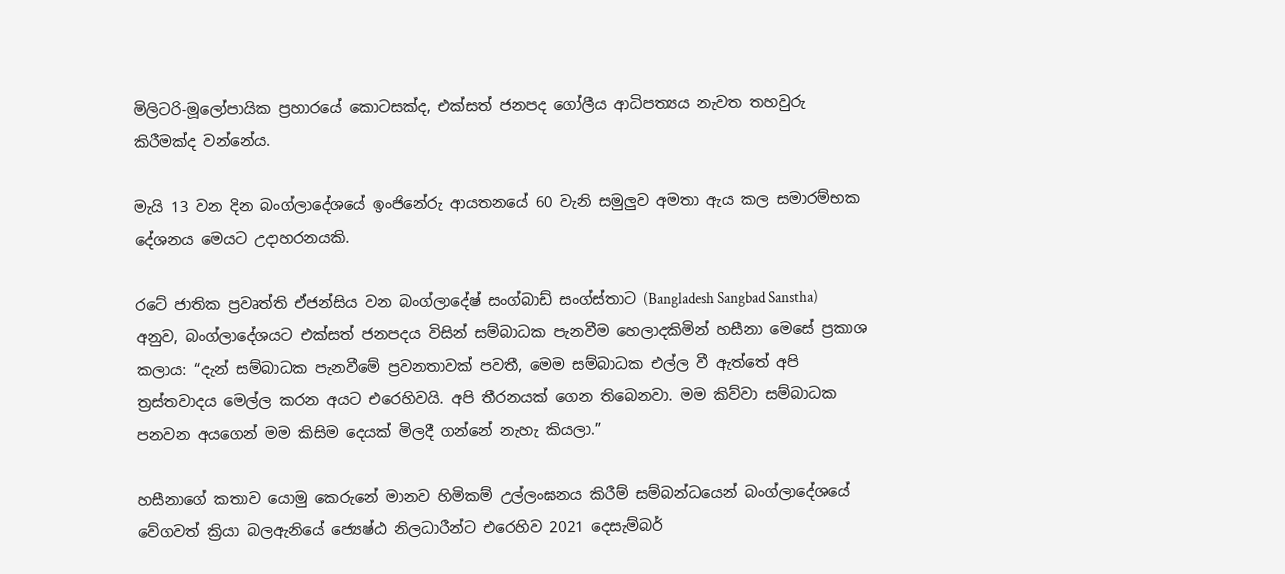මිලිටරි-මූලෝපායික ප්‍රහාරයේ කොටසක්ද, එක්සත් ජනපද ගෝලීය ආධිපත්‍යය නැවත තහවුරු කිරීමක්ද වන්නේය.

මැයි 13 වන දින බංග්ලාදේශයේ ඉංජිනේරු ආයතනයේ 60 වැනි සමුලුව අමතා ඇය කල සමාරම්භක දේශනය මෙයට උදාහරනයකි.

රටේ ජාතික ප්‍රවෘත්ති ඒජන්සිය වන බංග්ලාදේෂ් සංග්බාඩ් සංග්ස්තාට (Bangladesh Sangbad Sanstha) අනුව, බංග්ලාදේශයට එක්සත් ජනපදය විසින් සම්බාධක පැනවීම හෙලාදකිමින් හසීනා මෙසේ ප්‍රකාශ කලාය: “දැන් සම්බාධක පැනවීමේ ප්‍රවනතාවක් පවතී, මෙම සම්බාධක එල්ල වී ඇත්තේ අපි ත්‍රස්තවාදය මෙල්ල කරන අයට එරෙහිවයි. අපි තීරනයක් ගෙන තිබෙනවා. මම කිව්වා සම්බාධක පනවන අයගෙන් මම කිසිම දෙයක් මිලදී ගන්නේ නැහැ කියලා.”

හසීනාගේ කතාව යොමු කෙරුනේ මානව හිමිකම් උල්ලංඝනය කිරීම් සම්බන්ධයෙන් බංග්ලාදේශයේ වේගවත් ක්‍රියා බලඇනියේ ජ්‍යෙෂ්ඨ නිලධාරීන්ට එරෙහිව 2021 දෙසැම්බර්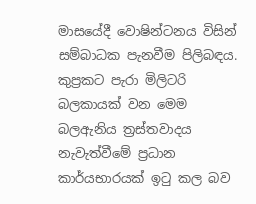මාසයේදී වොෂින්ටනය විසින් සම්බාධක පැනවීම පිලිබඳය. කුප්‍රකට පැරා මිලිටරි බලකායක් වන මෙම බලඇනිය ත්‍රස්තවාදය නැවැත්වීමේ ප්‍රධාන කාර්යභාරයක් ඉටු කල බව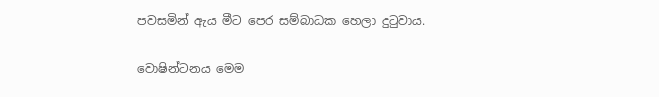පවසමින් ඇය මීට පෙර සම්බාධක හෙලා දුටුවාය.

වොෂින්ටනය මෙම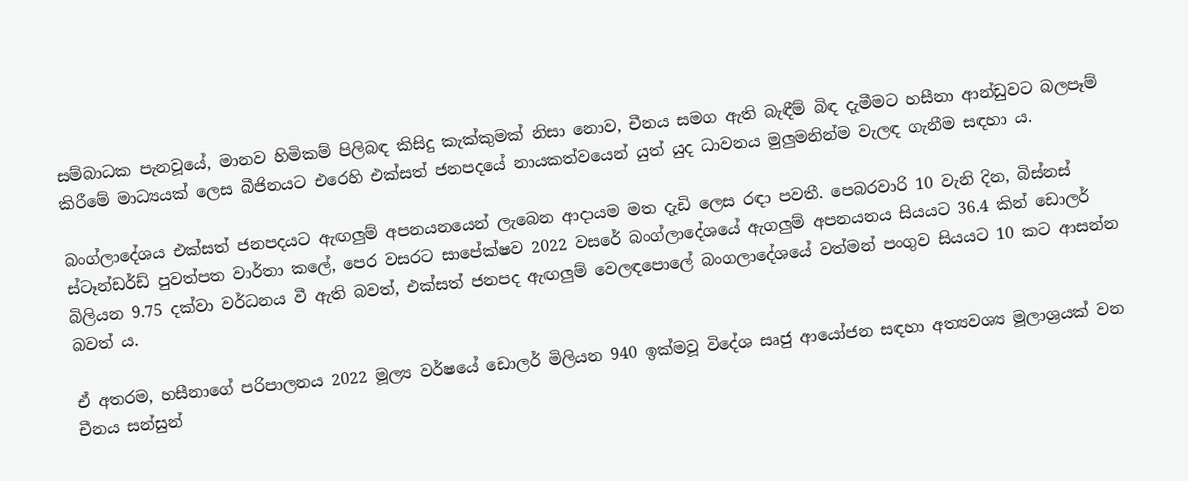සම්බාධක පැනවූයේ, මානව හිමිකම් පිලිබඳ කිසිදු කැක්කුමක් නිසා නොව, චීනය සමග ඇති බැඳීම් බිඳ දැමීමට හසීනා ආන්ඩුවට බලපෑම් කිරීමේ මාධ්‍යයක් ලෙස බීජිනයට එරෙහි එක්සත් ජනපදයේ නායකත්වයෙන් යුත් යුද ධාවනය මුලුමනින්ම වැලඳ ගැනීම සඳහා ය.

බංග්ලාදේශය එක්සත් ජනපදයට ඇඟලුම් අපනයනයෙන් ලැබෙන ආදායම මත දැඩි ලෙස රඳා පවතී. පෙබරවාරි 10 වැනි දින, බිස්නස් ස්ටෑන්ඩර්ඩ් පුවත්පත වාර්තා කලේ, පෙර වසරට සාපේක්ෂව 2022 වසරේ බංග්ලාදේශයේ ඇගලුම් අපනයනය සියයට 36.4 කින් ඩොලර් බිලියන 9.75 දක්වා වර්ධනය වී ඇති බවත්, එක්සත් ජනපද ඇඟලුම් වෙලඳපොලේ බංගලාදේශයේ වත්මන් පංගුව සියයට 10 කට ආසන්න බවත් ය.

ඒ අතරම, හසීනාගේ පරිපාලනය 2022 මූල්‍ය වර්ෂයේ ඩොලර් මිලියන 940 ඉක්මවූ විදේශ සෘජු ආයෝජන සඳහා අත්‍යවශ්‍ය මූලාශ්‍රයක් වන චීනය සන්සුන්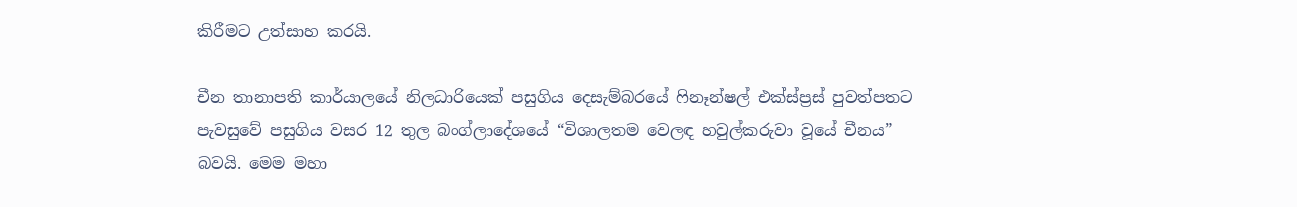කිරීමට උත්සාහ කරයි.

චීන තානාපති කාර්යාලයේ නිලධාරියෙක් පසුගිය දෙසැම්බරයේ ෆිනෑන්ෂල් එක්ස්ප්‍රස් පුවත්පතට පැවසුවේ පසුගිය වසර 12 තුල බංග්ලාදේශයේ “විශාලතම වෙලඳ හවුල්කරුවා වූයේ චීනය” බවයි. මෙම මහා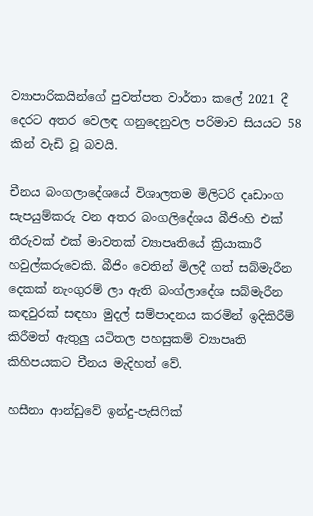ව්‍යාපාරිකයින්ගේ පුවත්පත වාර්තා කලේ 2021 දී දෙරට අතර වෙලඳ ගනුදෙනුවල පරිමාව සියයට 58 කින් වැඩි වූ බවයි.

චීනය බංගලාදේශයේ විශාලතම මිලිටරි දෘඩාංග සැපයුම්කරු වන අතර බංගලිදේශය බීජිංහි එක් තීරුවක් එක් මාවතක් ව්‍යාපෘතියේ ක්‍රියාකාරී හවුල්කරුවෙකි. බීජිං වෙතින් මිලදී ගත් සබ්මැරීන දෙකක් නැංගුරම් ලා ඇති බංග්ලාදේශ සබ්මැරීන කඳවුරක් සඳහා මුදල් සම්පාදනය කරමින් ඉදිකිරීම් කිරීමත් ඇතුලු යටිතල පහසුකම් ව්‍යාපෘති කිහිපයකට චීනය මැදිහත් වේ.

හසීනා ආන්ඩුවේ ඉන්දු-පැසිෆික්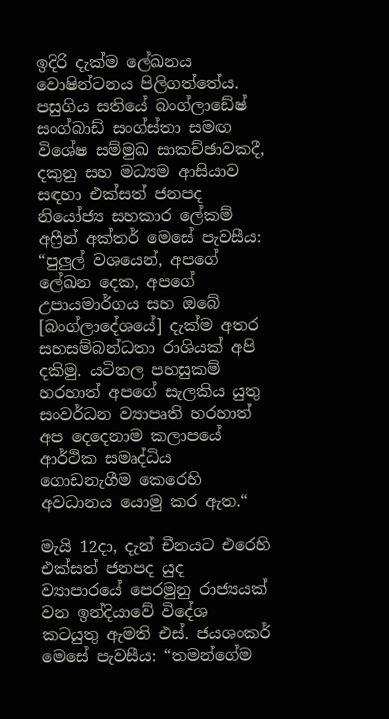ඉදිරි දැක්ම ලේඛනය වොෂින්ටනය පිලිගත්තේය. පසුගිය සතියේ බංග්ලාඩේෂ් සංග්බාඩ් සංග්ස්තා සමඟ විශේෂ සම්මුඛ සාකච්ඡාවකදී, දකුනු සහ මධ්‍යම ආසියාව සඳහා එක්සත් ජනපද නියෝජ්‍ය සහකාර ලේකම් අෆ්‍රීන් අක්තර් මෙසේ පැවසීය: “පුලුල් වශයෙන්, අපගේ ලේඛන දෙක, අපගේ උපායමාර්ගය සහ ඔබේ [බංග්ලාදේශයේ] දැක්ම අතර සහසම්බන්ධතා රාශියක් අපි දකිමු. යටිතල පහසුකම් හරහාත් අපගේ සැලකිය යුතු සංවර්ධන ව්‍යාපෘති හරහාත් අප දෙදෙනාම කලාපයේ ආර්ථික සමෘද්ධිය ගොඩනැගීම කෙරෙහි අවධානය යොමු කර ඇත.“

මැයි 12දා, දැන් චීනයට එරෙහි එක්සත් ජනපද යුද ව්‍යාපාරයේ පෙරමුනු රාජ්‍යයක් වන ඉන්දියාවේ විදේශ කටයුතු ඇමති එස්. ජයශංකර් මෙසේ පැවසීය: “තමන්ගේම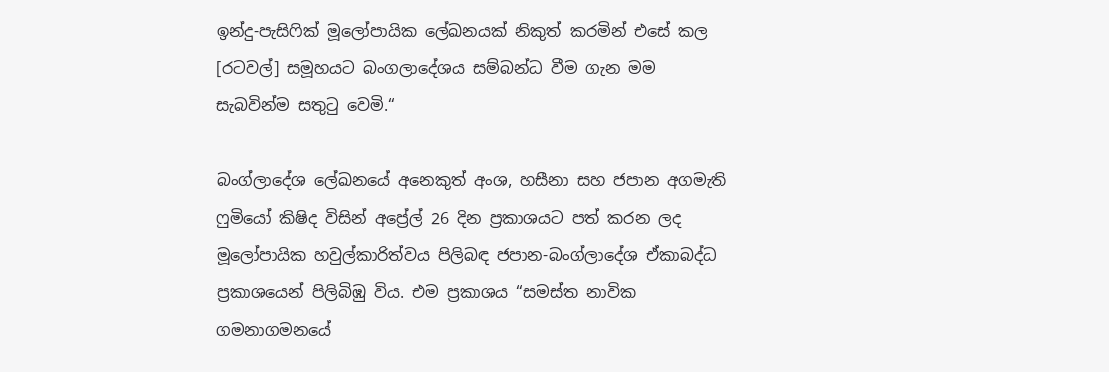ඉන්දු-පැසිෆික් මූලෝපායික ලේඛනයක් නිකුත් කරමින් එසේ කල [රටවල්] සමූහයට බංගලාදේශය සම්බන්ධ වීම ගැන මම සැබවින්ම සතුටු වෙමි.“

බංග්ලාදේශ ලේඛනයේ අනෙකුත් අංශ, හසීනා සහ ජපාන අගමැති ෆුමියෝ කිෂිද විසින් අප්‍රේල් 26 දින ප්‍රකාශයට පත් කරන ලද මූලෝපායික හවුල්කාරිත්වය පිලිබඳ ජපාන-බංග්ලාදේශ ඒකාබද්ධ ප්‍රකාශයෙන් පිලිබිඹු විය. එම ප්‍රකාශය “සමස්ත නාවික ගමනාගමනයේ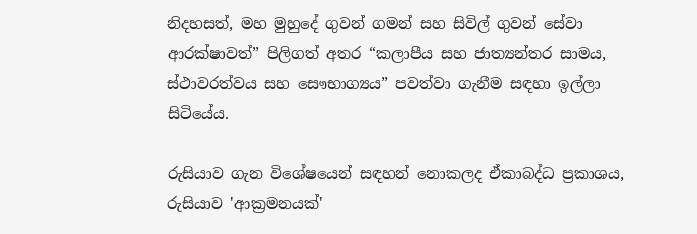නිදහසත්, මහ මුහුදේ ගුවන් ගමන් සහ සිවිල් ගුවන් සේවා ආරක්ෂාවත්” පිලිගත් අතර “කලාපීය සහ ජාත්‍යන්තර සාමය, ස්ථාවරත්වය සහ සෞභාග්‍යය” පවත්වා ගැනීම සඳහා ඉල්ලා සිටියේය.

රුසියාව ගැන විශේෂයෙන් සඳහන් නොකලද ඒකාබද්ධ ප්‍රකාශය, රුසියාව 'ආක්‍රමනයක්'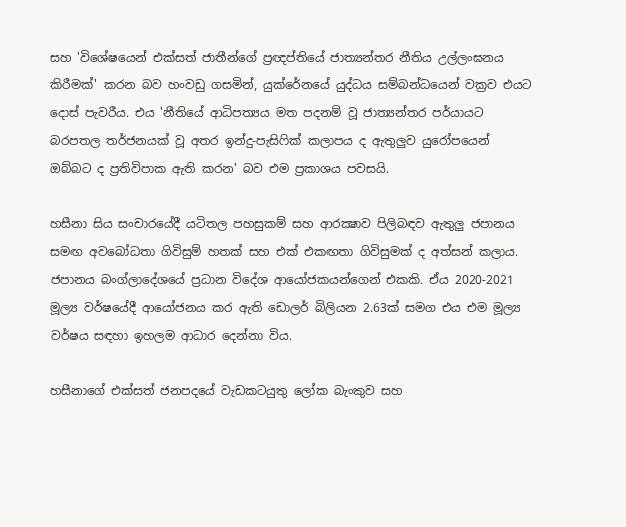සහ 'විශේෂයෙන් එක්සත් ජාතීන්ගේ ප්‍රඥප්තියේ ජාත්‍යන්තර නීතිය උල්ලංඝනය කිරීමක්' කරන බව හංවඩු ගසමින්, යුක්රේනයේ යුද්ධය සම්බන්ධයෙන් වක්‍රව එයට දොස් පැවරීය. එය 'නීතියේ ආධිපත්‍යය මත පදනම් වූ ජාත්‍යන්තර පර්යායට බරපතල තර්ජනයක් වූ අතර ඉන්දු-පැසිෆික් කලාපය ද ඇතුලුව යුරෝපයෙන් ඔබ්බට ද ප්‍රතිවිපාක ඇති කරන' බව එම ප්‍රකාශය පවසයි.

හසීනා සිය සංචාරයේදී යටිතල පහසුකම් සහ ආරක්‍ෂාව පිලිබඳව ඇතුලු ජපානය සමඟ අවබෝධතා ගිවිසුම් හතක් සහ එක් එකඟතා ගිවිසුමක් ද අත්සන් කලාය. ජපානය බංග්ලාදේශයේ ප්‍රධාන විදේශ ආයෝජකයන්ගෙන් එකකි. ඒය 2020-2021 මූල්‍ය වර්ෂයේදී ආයෝජනය කර ඇති ඩොලර් බිලියන 2.63ක් සමග එය එම මූල්‍ය වර්ෂය සඳහා ඉහලම ආධාර දෙන්නා විය.

හසීනාගේ එක්සත් ජනපදයේ වැඩකටයුතු ලෝක බැංකුව සහ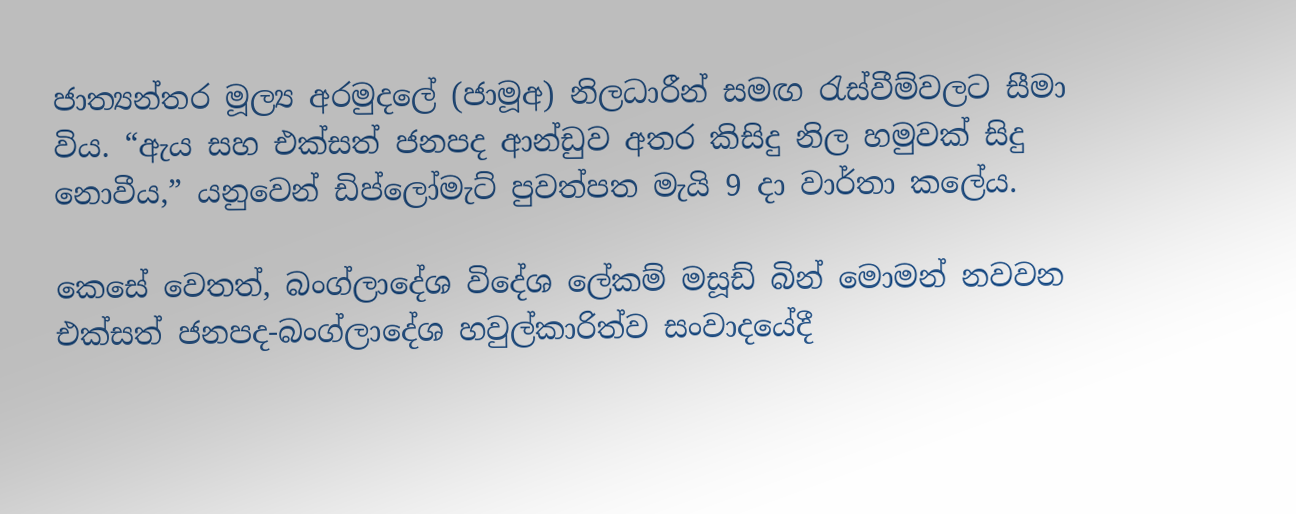ජාත්‍යන්තර මූල්‍ය අරමුදලේ (ජාමූඅ) නිලධාරීන් සමඟ රැස්වීම්වලට සීමා විය. “ඇය සහ එක්සත් ජනපද ආන්ඩුව අතර කිසිදු නිල හමුවක් සිදු නොවීය,” යනුවෙන් ඩිප්ලෝමැට් පුවත්පත මැයි 9 දා වාර්තා කලේය.

කෙසේ වෙතත්, බංග්ලාදේශ විදේශ ලේකම් මසූඩ් බින් මොමන් නවවන එක්සත් ජනපද-බංග්ලාදේශ හවුල්කාරිත්ව සංවාදයේදී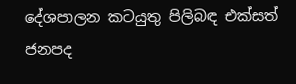දේශපාලන කටයුතු පිලිබඳ එක්සත් ජනපද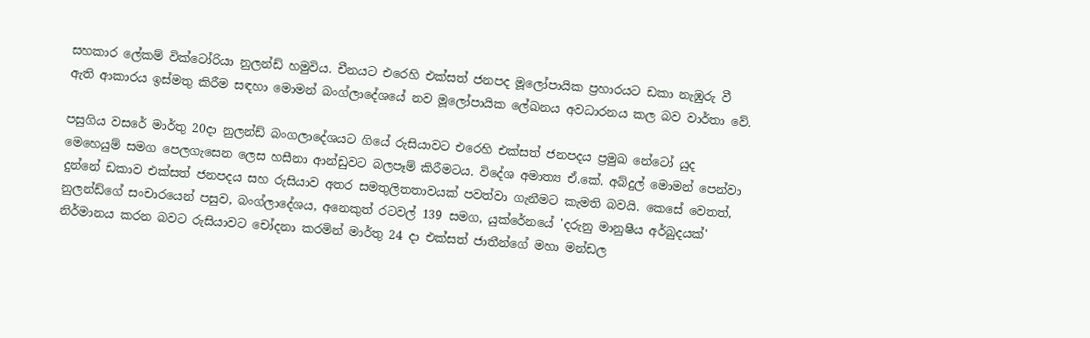සහකාර ලේකම් වික්ටෝරියා නුලන්ඩ් හමුවිය. චීනයට එරෙහි එක්සත් ජනපද මූලෝපායික ප්‍රහාරයට ඩකා නැඹුරු වී ඇති ආකාරය ඉස්මතු කිරීම සඳහා මොමන් බංග්ලාදේශයේ නව මූලෝපායික ලේඛනය අවධාරනය කල බව වාර්තා වේ.

පසුගිය වසරේ මාර්තු 20දා නුලන්ඩ් බංගලාදේශයට ගියේ රුසියාවට එරෙහි එක්සත් ජනපදය ප්‍රමුඛ නේටෝ යුද මෙහෙයුම් සමග පෙලගැසෙන ලෙස හසීනා ආන්ඩුවට බලපෑම් කිරීමටය. විදේශ අමාත්‍ය ඒ.කේ. අබ්දුල් මොමන් පෙන්වා දුන්නේ ඩකාව එක්සත් ජනපදය සහ රුසියාව අතර සමතුලිතතාවයක් පවත්වා ගැනීමට කැමති බවයි. කෙසේ වෙතත්, නුලන්ඩ්ගේ සංචාරයෙන් පසුව, බංග්ලාදේශය, අනෙකුත් රටවල් 139 සමග, යුක්රේනයේ 'දරුනු මානුෂීය අර්බුදයක්' නිර්මානය කරන බවට රුසියාවට චෝදනා කරමින් මාර්තු 24 දා එක්සත් ජාතීන්ගේ මහා මන්ඩල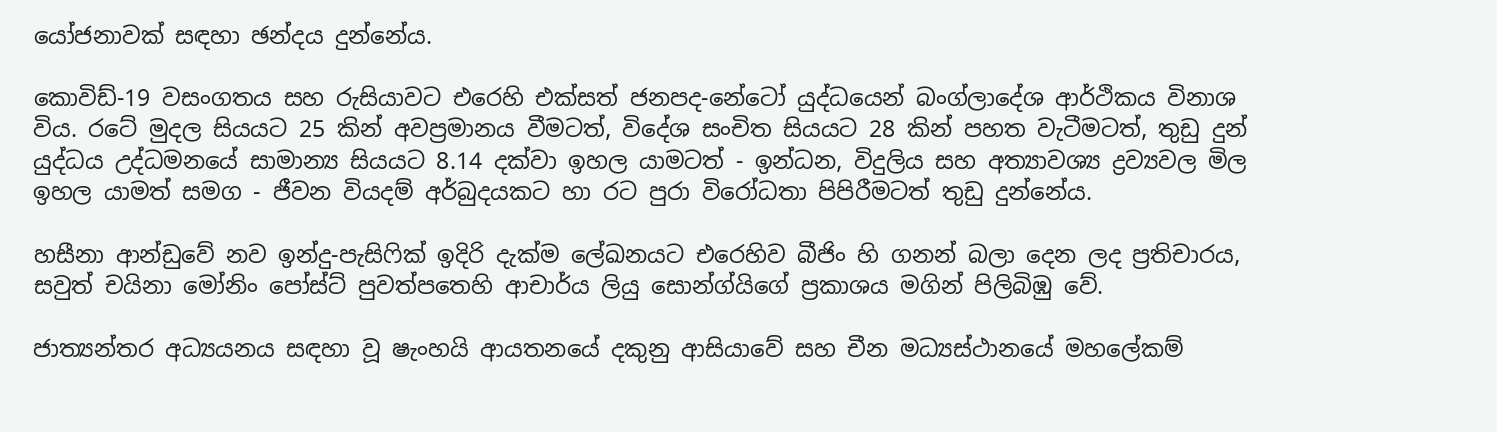යෝජනාවක් සඳහා ඡන්දය දුන්නේය.

කොවිඩ්-19 වසංගතය සහ රුසියාවට එරෙහි එක්සත් ජනපද-නේටෝ යුද්ධයෙන් බංග්ලාදේශ ආර්ථිකය විනාශ විය. රටේ මුදල සියයට 25 කින් අවප්‍රමානය වීමටත්, විදේශ සංචිත සියයට 28 කින් පහත වැටීමටත්, තුඩු දුන් යුද්ධය උද්ධමනයේ සාමාන්‍ය සියයට 8.14 දක්වා ඉහල යාමටත් - ඉන්ධන, විදුලිය සහ අත්‍යාවශ්‍ය ද්‍රව්‍යවල මිල ඉහල යාමත් සමග - ජීවන වියදම් අර්බුදයකට හා රට පුරා විරෝධතා පිපිරීමටත් තුඩු දුන්නේය.

හසීනා ආන්ඩුවේ නව ඉන්දු-පැසිෆික් ඉදිරි දැක්ම ලේඛනයට එරෙහිව බීජිං හි ගනන් බලා දෙන ලද ප්‍රතිචාරය, සවුත් චයිනා මෝනිං පෝස්ට් පුවත්පතෙහි ආචාර්ය ලියු සොන්ග්යිගේ ප්‍රකාශය මගින් පිලිබිඹු වේ.

ජාත්‍යන්තර අධ්‍යයනය සඳහා වූ ෂැංහයි ආයතනයේ දකුනු ආසියාවේ සහ චීන මධ්‍යස්ථානයේ මහලේකම්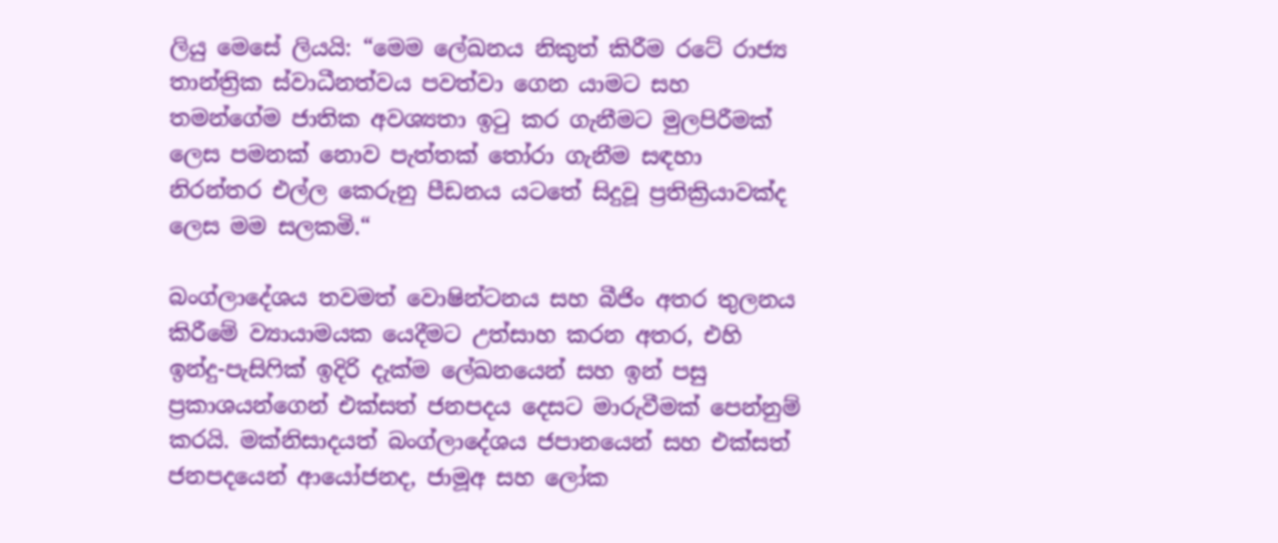ලියු මෙසේ ලියයි: “මෙම ලේඛනය නිකුත් කිරීම රටේ රාජ්‍ය තාන්ත්‍රික ස්වාධීනත්වය පවත්වා ගෙන යාමට සහ තමන්ගේම ජාතික අවශ්‍යතා ඉටු කර ගැනීමට මුලපිරීමක් ලෙස පමනක් නොව පැත්තක් තෝරා ගැනීම සඳහා නිරන්තර එල්ල කෙරුනු පීඩනය යටතේ සිදුවූ ප්‍රතික්‍රියාවක්ද ලෙස මම සලකමි.“

බංග්ලාදේශය තවමත් වොෂින්ටනය සහ බීජිං අතර තුලනය කිරීමේ ව්‍යායාමයක යෙදීමට උත්සාහ කරන අතර, එහි ඉන්දු-පැසිෆික් ඉදිරි දැක්ම ලේඛනයෙන් සහ ඉන් පසු ප්‍රකාශයන්ගෙන් එක්සත් ජනපදය දෙසට මාරුවීමක් පෙන්නුම් කරයි. මක්නිසාදයත් බංග්ලාදේශය ජපානයෙන් සහ එක්සත් ජනපදයෙන් ආයෝජනද, ජාමූඅ සහ ලෝක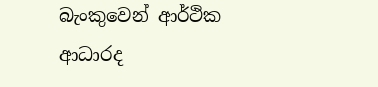බැංකුවෙන් ආර්ථික ආධාරද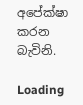අපේක්ෂා කරන බැවිනි.

Loading